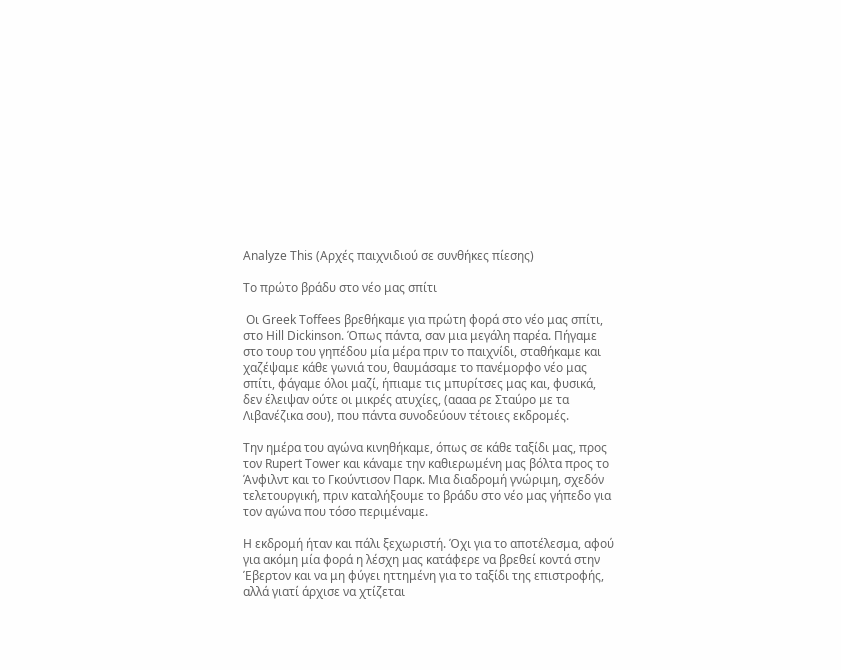Analyze This (Αρχές παιχνιδιού σε συνθήκες πίεσης)

Το πρώτο βράδυ στο νέο μας σπίτι

 Οι Greek Toffees βρεθήκαμε για πρώτη φορά στο νέο μας σπίτι, στο Hill Dickinson. Όπως πάντα, σαν μια μεγάλη παρέα. Πήγαμε στο τουρ του γηπέδου μία μέρα πριν το παιχνίδι, σταθήκαμε και χαζέψαμε κάθε γωνιά του, θαυμάσαμε το πανέμορφο νέο μας σπίτι, φάγαμε όλοι μαζί, ήπιαμε τις μπυρίτσες μας και, φυσικά, δεν έλειψαν ούτε οι μικρές ατυχίες, (αααα ρε Σταύρο με τα Λιβανέζικα σου), που πάντα συνοδεύουν τέτοιες εκδρομές.

Την ημέρα του αγώνα κινηθήκαμε, όπως σε κάθε ταξίδι μας, προς τον Rupert Tower και κάναμε την καθιερωμένη μας βόλτα προς το Άνφιλντ και το Γκούντισον Παρκ. Μια διαδρομή γνώριμη, σχεδόν τελετουργική, πριν καταλήξουμε το βράδυ στο νέο μας γήπεδο για τον αγώνα που τόσο περιμέναμε.

Η εκδρομή ήταν και πάλι ξεχωριστή. Όχι για το αποτέλεσμα, αφού για ακόμη μία φορά η λέσχη μας κατάφερε να βρεθεί κοντά στην Έβερτον και να μη φύγει ηττημένη για το ταξίδι της επιστροφής, αλλά γιατί άρχισε να χτίζεται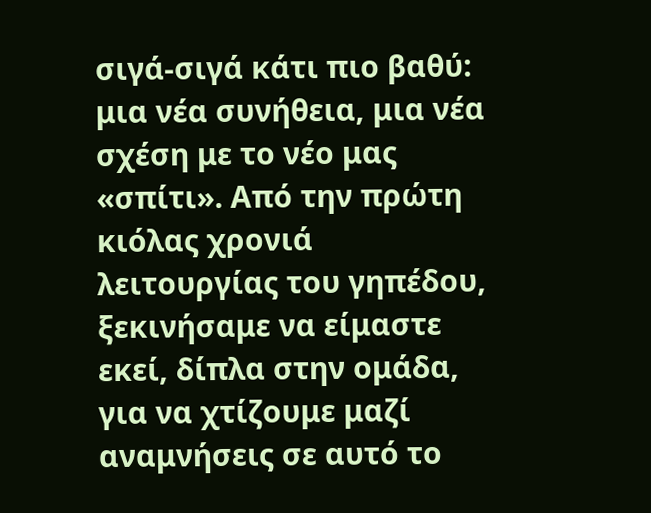σιγά-σιγά κάτι πιο βαθύ: μια νέα συνήθεια, μια νέα σχέση με το νέο μας «σπίτι». Από την πρώτη κιόλας χρονιά λειτουργίας του γηπέδου, ξεκινήσαμε να είμαστε εκεί, δίπλα στην ομάδα, για να χτίζουμε μαζί αναμνήσεις σε αυτό το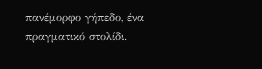πανέμορφο γήπεδο, ένα πραγματικό στολίδι.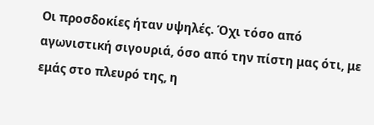Οι προσδοκίες ήταν υψηλές. Όχι τόσο από αγωνιστική σιγουριά, όσο από την πίστη μας ότι, με εμάς στο πλευρό της, η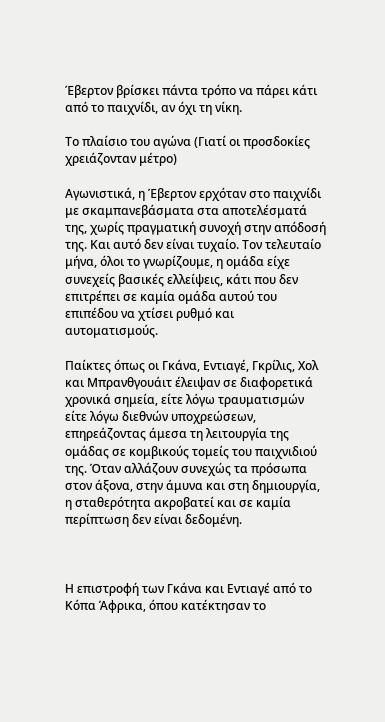Έβερτον βρίσκει πάντα τρόπο να πάρει κάτι από το παιχνίδι, αν όχι τη νίκη.

Το πλαίσιο του αγώνα (Γιατί οι προσδοκίες χρειάζονταν μέτρο)

Αγωνιστικά, η Έβερτον ερχόταν στο παιχνίδι με σκαμπανεβάσματα στα αποτελέσματά της, χωρίς πραγματική συνοχή στην απόδοσή της. Και αυτό δεν είναι τυχαίο. Τον τελευταίο μήνα, όλοι το γνωρίζουμε, η ομάδα είχε συνεχείς βασικές ελλείψεις, κάτι που δεν επιτρέπει σε καμία ομάδα αυτού του επιπέδου να χτίσει ρυθμό και αυτοματισμούς.

Παίκτες όπως οι Γκάνα, Εντιαγέ, Γκρίλις, Χολ και Μπρανθγουάιτ έλειψαν σε διαφορετικά χρονικά σημεία, είτε λόγω τραυματισμών είτε λόγω διεθνών υποχρεώσεων, επηρεάζοντας άμεσα τη λειτουργία της ομάδας σε κομβικούς τομείς του παιχνιδιού της. Όταν αλλάζουν συνεχώς τα πρόσωπα στον άξονα, στην άμυνα και στη δημιουργία, η σταθερότητα ακροβατεί και σε καμία περίπτωση δεν είναι δεδομένη.



Η επιστροφή των Γκάνα και Εντιαγέ από το Κόπα Άφρικα, όπου κατέκτησαν το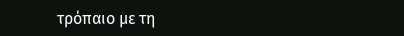τρόπαιο με τη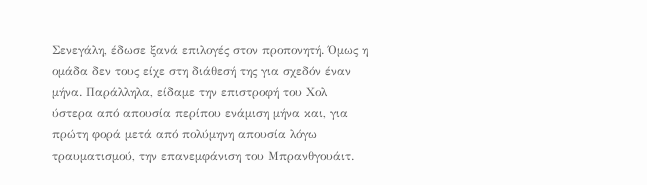Σενεγάλη, έδωσε ξανά επιλογές στον προπονητή. Όμως η ομάδα δεν τους είχε στη διάθεσή της για σχεδόν έναν μήνα. Παράλληλα, είδαμε την επιστροφή του Χολ ύστερα από απουσία περίπου ενάμιση μήνα και, για πρώτη φορά μετά από πολύμηνη απουσία λόγω τραυματισμού, την επανεμφάνιση του Μπρανθγουάιτ.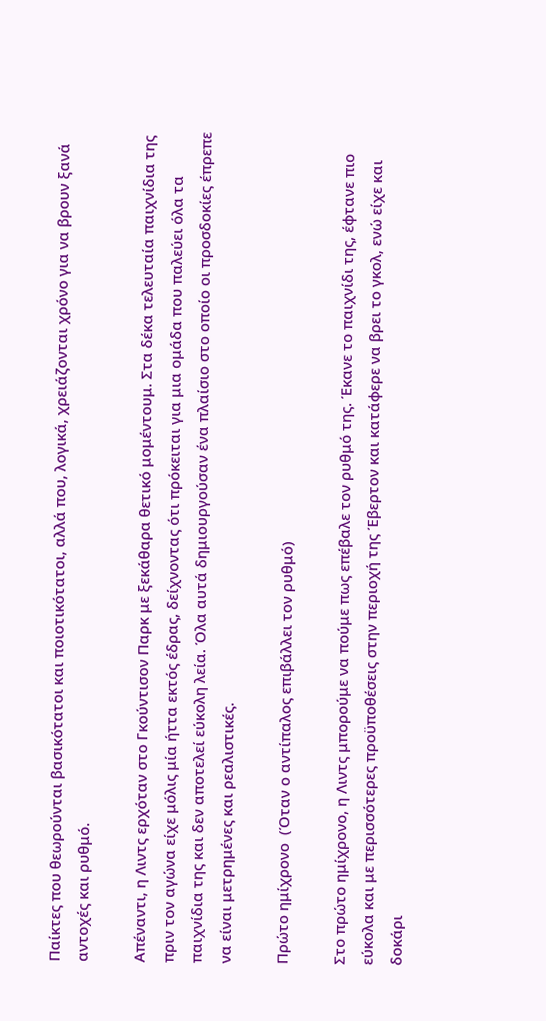Παίκτες που θεωρούνται βασικότατοι και ποιοτικότατοι, αλλά που, λογικά, χρειάζονται χρόνο για να βρουν ξανά αντοχές και ρυθμό.

Απέναντι, η Λιντς ερχόταν στο Γκούντισον Παρκ με ξεκάθαρα θετικό μομέντουμ. Στα δέκα τελευταία παιχνίδια της πριν τον αγώνα είχε μόλις μία ήττα εκτός έδρας, δείχνοντας ότι πρόκειται για μια ομάδα που παλεύει όλα τα παιχνίδια της και δεν αποτελεί εύκολη λεία. Όλα αυτά δημιουργούσαν ένα πλαίσιο στο οποίο οι προσδοκίες έπρεπε να είναι μετρημένες και ρεαλιστικές.

Πρώτο ημίχρονο  (Όταν ο αντίπαλος επιβάλλει τον ρυθμό)

Στο πρώτο ημίχρονο, η Λιντς μπορούμε να πούμε πως επέβαλε τον ρυθμό της. Έκανε το παιχνίδι της, έφτανε πιο εύκολα και με περισσότερες προϋποθέσεις στην περιοχή της Έβερτον και κατάφερε να βρει το γκολ, ενώ είχε και δοκάρι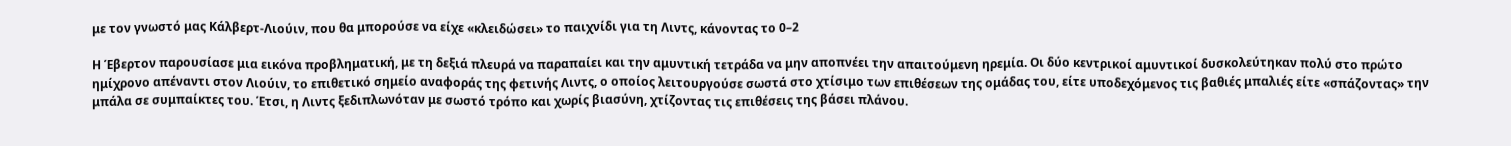με τον γνωστό μας Κάλβερτ-Λιούιν, που θα μπορούσε να είχε «κλειδώσει» το παιχνίδι για τη Λιντς, κάνοντας το 0–2

Η Έβερτον παρουσίασε μια εικόνα προβληματική, με τη δεξιά πλευρά να παραπαίει και την αμυντική τετράδα να μην αποπνέει την απαιτούμενη ηρεμία. Οι δύο κεντρικοί αμυντικοί δυσκολεύτηκαν πολύ στο πρώτο ημίχρονο απέναντι στον Λιούιν, το επιθετικό σημείο αναφοράς της φετινής Λιντς, ο οποίος λειτουργούσε σωστά στο χτίσιμο των επιθέσεων της ομάδας του, είτε υποδεχόμενος τις βαθιές μπαλιές είτε «σπάζοντας» την μπάλα σε συμπαίκτες του. Έτσι, η Λιντς ξεδιπλωνόταν με σωστό τρόπο και χωρίς βιασύνη, χτίζοντας τις επιθέσεις της βάσει πλάνου.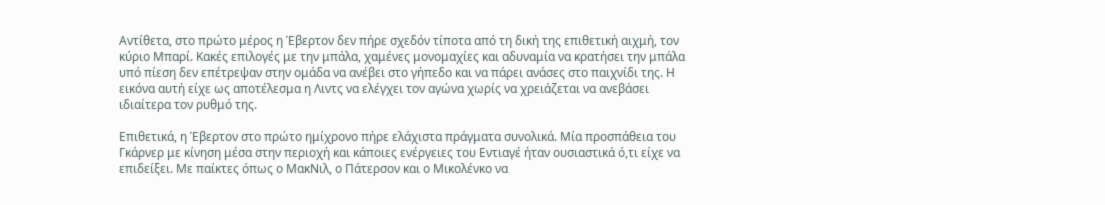Αντίθετα, στο πρώτο μέρος η Έβερτον δεν πήρε σχεδόν τίποτα από τη δική της επιθετική αιχμή, τον κύριο Μπαρί. Κακές επιλογές με την μπάλα, χαμένες μονομαχίες και αδυναμία να κρατήσει την μπάλα υπό πίεση δεν επέτρεψαν στην ομάδα να ανέβει στο γήπεδο και να πάρει ανάσες στο παιχνίδι της. Η εικόνα αυτή είχε ως αποτέλεσμα η Λιντς να ελέγχει τον αγώνα χωρίς να χρειάζεται να ανεβάσει ιδιαίτερα τον ρυθμό της.

Επιθετικά, η Έβερτον στο πρώτο ημίχρονο πήρε ελάχιστα πράγματα συνολικά. Μία προσπάθεια του Γκάρνερ με κίνηση μέσα στην περιοχή και κάποιες ενέργειες του Εντιαγέ ήταν ουσιαστικά ό,τι είχε να επιδείξει. Με παίκτες όπως ο ΜακΝιλ, ο Πάτερσον και ο Μικολένκο να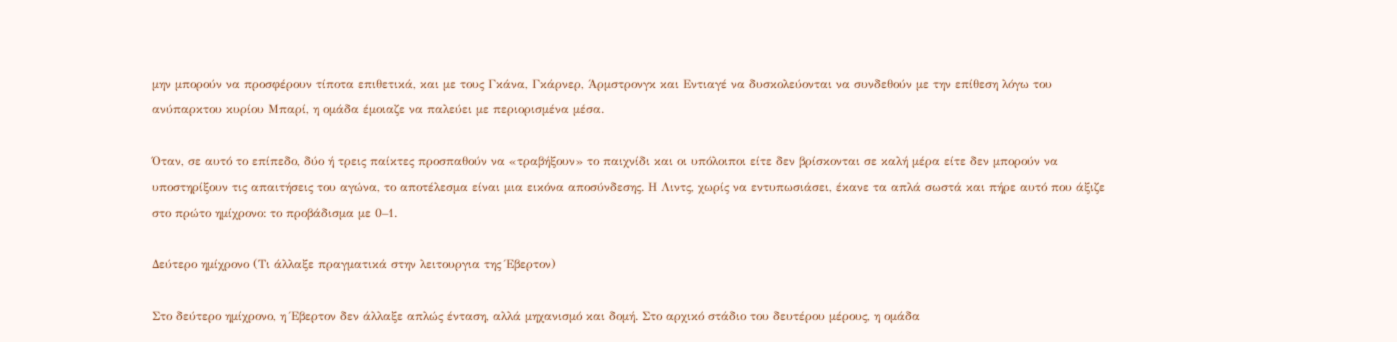μην μπορούν να προσφέρουν τίποτα επιθετικά, και με τους Γκάνα, Γκάρνερ, Άρμστρονγκ και Εντιαγέ να δυσκολεύονται να συνδεθούν με την επίθεση λόγω του ανύπαρκτου κυρίου Μπαρί, η ομάδα έμοιαζε να παλεύει με περιορισμένα μέσα.

Όταν, σε αυτό το επίπεδο, δύο ή τρεις παίκτες προσπαθούν να «τραβήξουν» το παιχνίδι και οι υπόλοιποι είτε δεν βρίσκονται σε καλή μέρα είτε δεν μπορούν να υποστηρίξουν τις απαιτήσεις του αγώνα, το αποτέλεσμα είναι μια εικόνα αποσύνδεσης. Η Λιντς, χωρίς να εντυπωσιάσει, έκανε τα απλά σωστά και πήρε αυτό που άξιζε στο πρώτο ημίχρονο: το προβάδισμα με 0–1.

Δεύτερο ημίχρονο (Τι άλλαξε πραγματικά στην λειτουργια της Έβερτον)

Στο δεύτερο ημίχρονο, η Έβερτον δεν άλλαξε απλώς ένταση, αλλά μηχανισμό και δομή. Στο αρχικό στάδιο του δευτέρου μέρους, η ομάδα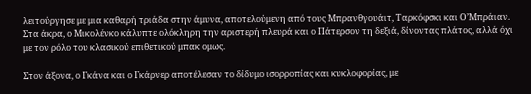λειτούργησε με μια καθαρή τριάδα στην άμυνα, αποτελούμενη από τους Μπρανθγουάιτ, Ταρκόφσκι και Ο’Μπράιαν. Στα άκρα, ο Μικολένκο κάλυπτε ολόκληρη την αριστερή πλευρά και ο Πάτερσον τη δεξιά, δίνοντας πλάτος, αλλά όχι με τον ρόλο του κλασικού επιθετικού μπακ ομως.

Στον άξονα, ο Γκάνα και ο Γκάρνερ αποτέλεσαν το δίδυμο ισορροπίας και κυκλοφορίας, με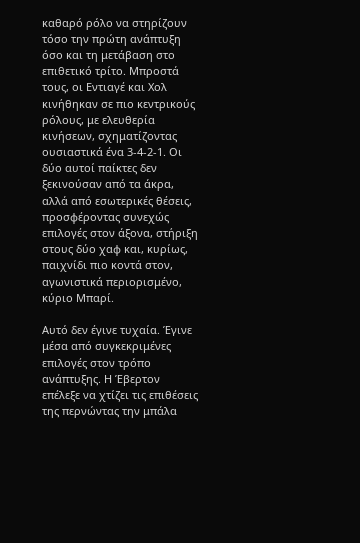καθαρό ρόλο να στηρίζουν τόσο την πρώτη ανάπτυξη όσο και τη μετάβαση στο επιθετικό τρίτο. Μπροστά τους, οι Εντιαγέ και Χολ κινήθηκαν σε πιο κεντρικούς ρόλους, με ελευθερία κινήσεων, σχηματίζοντας ουσιαστικά ένα 3-4-2-1. Οι δύο αυτοί παίκτες δεν ξεκινούσαν από τα άκρα, αλλά από εσωτερικές θέσεις, προσφέροντας συνεχώς επιλογές στον άξονα, στήριξη στους δύο χαφ και, κυρίως, παιχνίδι πιο κοντά στον, αγωνιστικά περιορισμένο, κύριο Μπαρί.

Αυτό δεν έγινε τυχαία. Έγινε μέσα από συγκεκριμένες επιλογές στον τρόπο ανάπτυξης. Η Έβερτον επέλεξε να χτίζει τις επιθέσεις της περνώντας την μπάλα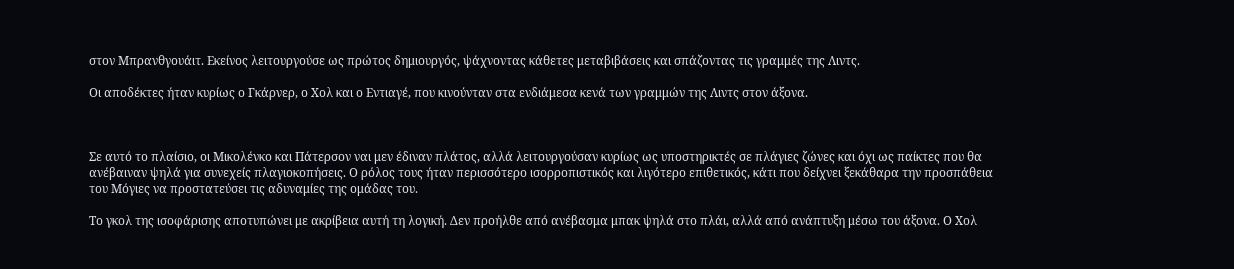στον Μπρανθγουάιτ. Εκείνος λειτουργούσε ως πρώτος δημιουργός, ψάχνοντας κάθετες μεταβιβάσεις και σπάζοντας τις γραμμές της Λιντς.

Οι αποδέκτες ήταν κυρίως ο Γκάρνερ, ο Χολ και ο Εντιαγέ, που κινούνταν στα ενδιάμεσα κενά των γραμμών της Λιντς στον άξονα.



Σε αυτό το πλαίσιο, οι Μικολένκο και Πάτερσον ναι μεν έδιναν πλάτος, αλλά λειτουργούσαν κυρίως ως υποστηρικτές σε πλάγιες ζώνες και όχι ως παίκτες που θα ανέβαιναν ψηλά για συνεχείς πλαγιοκοπήσεις. Ο ρόλος τους ήταν περισσότερο ισορροπιστικός και λιγότερο επιθετικός, κάτι που δείχνει ξεκάθαρα την προσπάθεια του Μόγιες να προστατεύσει τις αδυναμίες της ομάδας του.

Το γκολ της ισοφάρισης αποτυπώνει με ακρίβεια αυτή τη λογική. Δεν προήλθε από ανέβασμα μπακ ψηλά στο πλάι, αλλά από ανάπτυξη μέσω του άξονα. Ο Χολ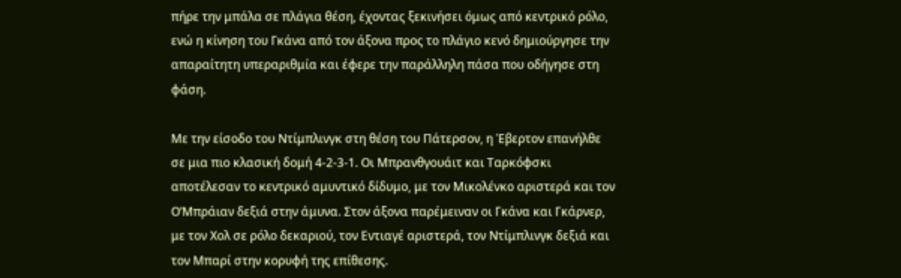πήρε την μπάλα σε πλάγια θέση, έχοντας ξεκινήσει όμως από κεντρικό ρόλο, ενώ η κίνηση του Γκάνα από τον άξονα προς το πλάγιο κενό δημιούργησε την απαραίτητη υπεραριθμία και έφερε την παράλληλη πάσα που οδήγησε στη φάση.

Με την είσοδο του Ντίμπλινγκ στη θέση του Πάτερσον, η Έβερτον επανήλθε σε μια πιο κλασική δομή 4-2-3-1. Οι Μπρανθγουάιτ και Ταρκόφσκι αποτέλεσαν το κεντρικό αμυντικό δίδυμο, με τον Μικολένκο αριστερά και τον Ο’Μπράιαν δεξιά στην άμυνα. Στον άξονα παρέμειναν οι Γκάνα και Γκάρνερ, με τον Χολ σε ρόλο δεκαριού, τον Εντιαγέ αριστερά, τον Ντίμπλινγκ δεξιά και τον Μπαρί στην κορυφή της επίθεσης.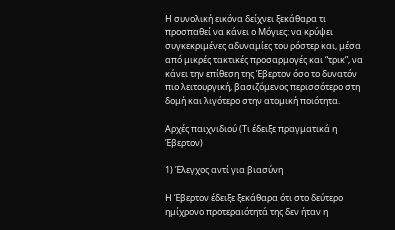Η συνολική εικόνα δείχνει ξεκάθαρα τι προσπαθεί να κάνει ο Μόγιες: να κρύψει συγκεκριμένες αδυναμίες του ρόστερ και, μέσα από μικρές τακτικές προσαρμογές και “τρικ”, να κάνει την επίθεση της Έβερτον όσο το δυνατόν πιο λειτουργική, βασιζόμενος περισσότερο στη δομή και λιγότερο στην ατομική ποιότητα.

Αρχές παιχνιδιού (Τι έδειξε πραγματικά η Έβερτον)

1) Έλεγχος αντί για βιασύνη

Η Έβερτον έδειξε ξεκάθαρα ότι στο δεύτερο ημίχρονο προτεραιότητά της δεν ήταν η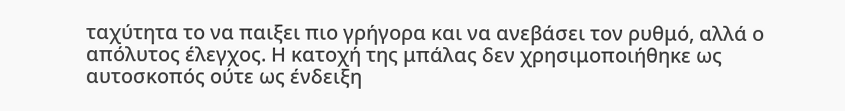ταχύτητα το να παιξει πιο γρήγορα και να ανεβάσει τον ρυθμό, αλλά ο απόλυτος έλεγχος. Η κατοχή της μπάλας δεν χρησιμοποιήθηκε ως αυτοσκοπός ούτε ως ένδειξη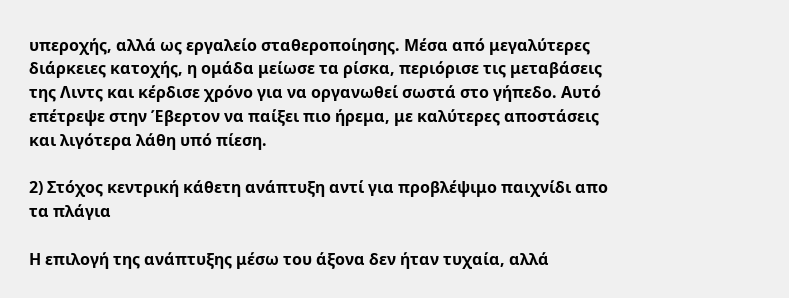υπεροχής, αλλά ως εργαλείο σταθεροποίησης. Μέσα από μεγαλύτερες διάρκειες κατοχής, η ομάδα μείωσε τα ρίσκα, περιόρισε τις μεταβάσεις της Λιντς και κέρδισε χρόνο για να οργανωθεί σωστά στο γήπεδο. Αυτό επέτρεψε στην Έβερτον να παίξει πιο ήρεμα, με καλύτερες αποστάσεις και λιγότερα λάθη υπό πίεση.

2) Στόχος κεντρική κάθετη ανάπτυξη αντί για προβλέψιμο παιχνίδι απο τα πλάγια

Η επιλογή της ανάπτυξης μέσω του άξονα δεν ήταν τυχαία, αλλά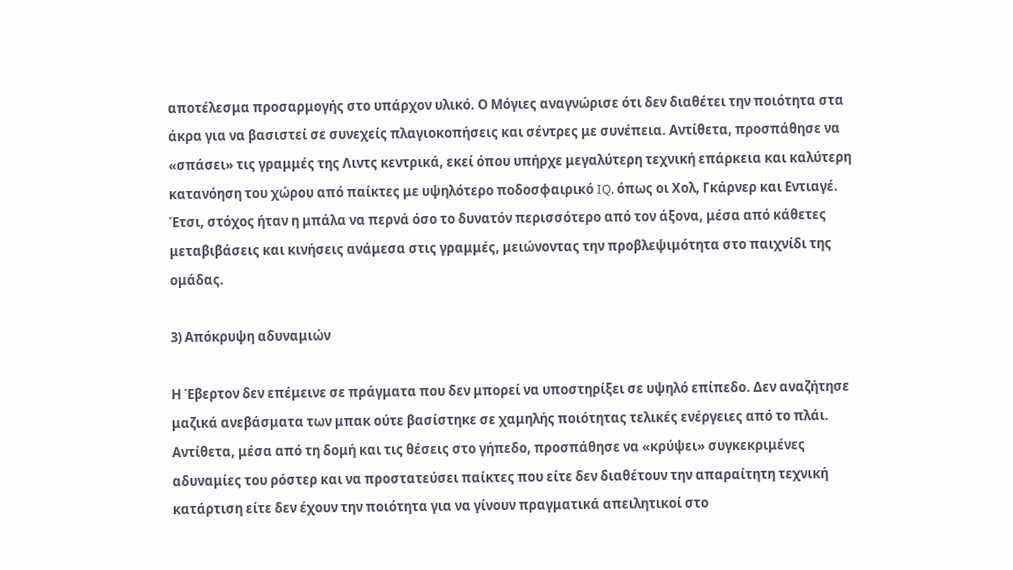αποτέλεσμα προσαρμογής στο υπάρχον υλικό. Ο Μόγιες αναγνώρισε ότι δεν διαθέτει την ποιότητα στα άκρα για να βασιστεί σε συνεχείς πλαγιοκοπήσεις και σέντρες με συνέπεια. Αντίθετα, προσπάθησε να «σπάσει» τις γραμμές της Λιντς κεντρικά, εκεί όπου υπήρχε μεγαλύτερη τεχνική επάρκεια και καλύτερη κατανόηση του χώρου από παίκτες με υψηλότερο ποδοσφαιρικό IQ, όπως οι Χολ, Γκάρνερ και Εντιαγέ. Έτσι, στόχος ήταν η μπάλα να περνά όσο το δυνατόν περισσότερο από τον άξονα, μέσα από κάθετες μεταβιβάσεις και κινήσεις ανάμεσα στις γραμμές, μειώνοντας την προβλεψιμότητα στο παιχνίδι της ομάδας.

3) Απόκρυψη αδυναμιών

Η Έβερτον δεν επέμεινε σε πράγματα που δεν μπορεί να υποστηρίξει σε υψηλό επίπεδο. Δεν αναζήτησε μαζικά ανεβάσματα των μπακ ούτε βασίστηκε σε χαμηλής ποιότητας τελικές ενέργειες από το πλάι. Αντίθετα, μέσα από τη δομή και τις θέσεις στο γήπεδο, προσπάθησε να «κρύψει» συγκεκριμένες αδυναμίες του ρόστερ και να προστατεύσει παίκτες που είτε δεν διαθέτουν την απαραίτητη τεχνική κατάρτιση είτε δεν έχουν την ποιότητα για να γίνουν πραγματικά απειλητικοί στο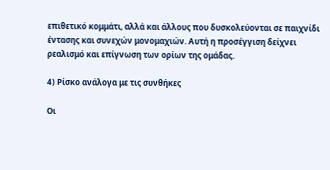επιθετικό κομμάτι, αλλά και άλλους που δυσκολεύονται σε παιχνίδι έντασης και συνεχών μονομαχιών. Αυτή η προσέγγιση δείχνει ρεαλισμό και επίγνωση των ορίων της ομάδας.

4) Ρίσκο ανάλογα με τις συνθήκες

Οι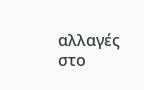αλλαγές στο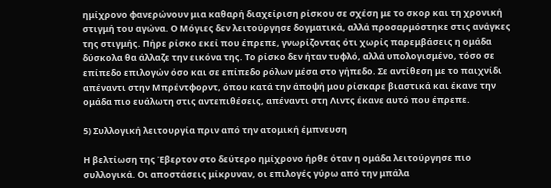ημίχρονο φανερώνουν μια καθαρή διαχείριση ρίσκου σε σχέση με το σκορ και τη χρονική στιγμή του αγώνα. Ο Μόγιες δεν λειτούργησε δογματικά, αλλά προσαρμόστηκε στις ανάγκες της στιγμής. Πήρε ρίσκο εκεί που έπρεπε, γνωρίζοντας ότι χωρίς παρεμβάσεις η ομάδα δύσκολα θα άλλαζε την εικόνα της. Το ρίσκο δεν ήταν τυφλό, αλλά υπολογισμένο, τόσο σε επίπεδο επιλογών όσο και σε επίπεδο ρόλων μέσα στο γήπεδο. Σε αντίθεση με το παιχνίδι απέναντι στην Μπρέντφορντ, όπου κατά την άποψή μου ρίσκαρε βιαστικά και έκανε την ομάδα πιο ευάλωτη στις αντεπιθέσεις, απέναντι στη Λιντς έκανε αυτό που έπρεπε.

5) Συλλογική λειτουργία πριν από την ατομική έμπνευση

Η βελτίωση της Έβερτον στο δεύτερο ημίχρονο ήρθε όταν η ομάδα λειτούργησε πιο συλλογικά. Οι αποστάσεις μίκρυναν, οι επιλογές γύρω από την μπάλα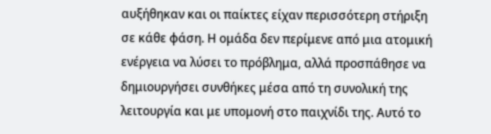αυξήθηκαν και οι παίκτες είχαν περισσότερη στήριξη σε κάθε φάση. Η ομάδα δεν περίμενε από μια ατομική ενέργεια να λύσει το πρόβλημα, αλλά προσπάθησε να δημιουργήσει συνθήκες μέσα από τη συνολική της λειτουργία και με υπομονή στο παιχνίδι της. Αυτό το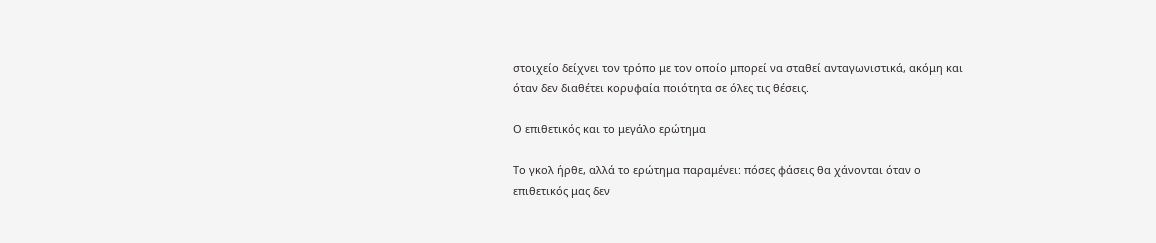στοιχείο δείχνει τον τρόπο με τον οποίο μπορεί να σταθεί ανταγωνιστικά, ακόμη και όταν δεν διαθέτει κορυφαία ποιότητα σε όλες τις θέσεις.

Ο επιθετικός και το μεγάλο ερώτημα

Το γκολ ήρθε, αλλά το ερώτημα παραμένει: πόσες φάσεις θα χάνονται όταν ο επιθετικός μας δεν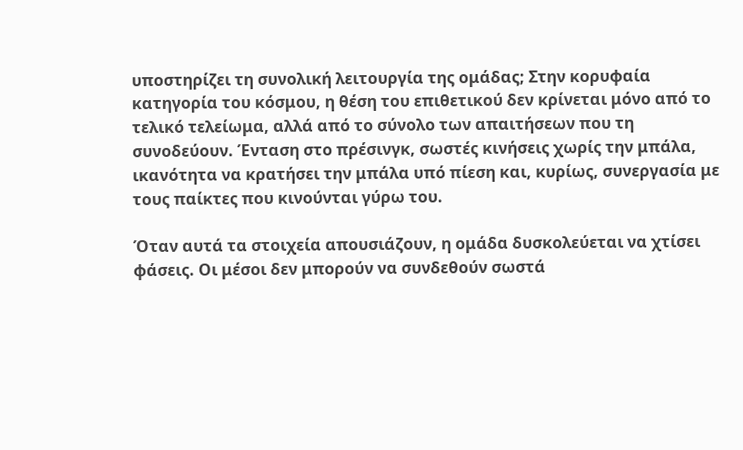υποστηρίζει τη συνολική λειτουργία της ομάδας; Στην κορυφαία κατηγορία του κόσμου, η θέση του επιθετικού δεν κρίνεται μόνο από το τελικό τελείωμα, αλλά από το σύνολο των απαιτήσεων που τη συνοδεύουν. Ένταση στο πρέσινγκ, σωστές κινήσεις χωρίς την μπάλα, ικανότητα να κρατήσει την μπάλα υπό πίεση και, κυρίως, συνεργασία με τους παίκτες που κινούνται γύρω του.

Όταν αυτά τα στοιχεία απουσιάζουν, η ομάδα δυσκολεύεται να χτίσει φάσεις. Οι μέσοι δεν μπορούν να συνδεθούν σωστά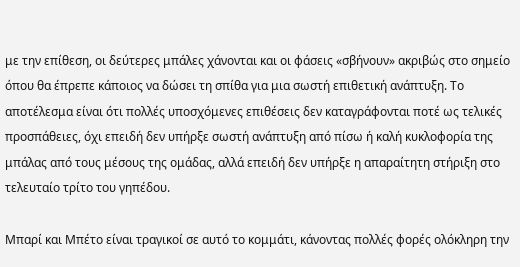με την επίθεση, οι δεύτερες μπάλες χάνονται και οι φάσεις «σβήνουν» ακριβώς στο σημείο όπου θα έπρεπε κάποιος να δώσει τη σπίθα για μια σωστή επιθετική ανάπτυξη. Το αποτέλεσμα είναι ότι πολλές υποσχόμενες επιθέσεις δεν καταγράφονται ποτέ ως τελικές προσπάθειες, όχι επειδή δεν υπήρξε σωστή ανάπτυξη από πίσω ή καλή κυκλοφορία της μπάλας από τους μέσους της ομάδας, αλλά επειδή δεν υπήρξε η απαραίτητη στήριξη στο τελευταίο τρίτο του γηπέδου.

Μπαρί και Μπέτο είναι τραγικοί σε αυτό το κομμάτι, κάνοντας πολλές φορές ολόκληρη την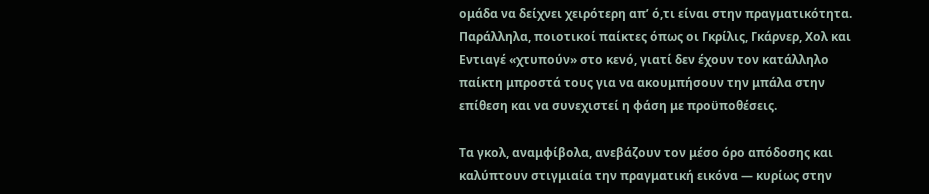ομάδα να δείχνει χειρότερη απ’ ό,τι είναι στην πραγματικότητα. Παράλληλα, ποιοτικοί παίκτες όπως οι Γκρίλις, Γκάρνερ, Χολ και Εντιαγέ «χτυπούν» στο κενό, γιατί δεν έχουν τον κατάλληλο παίκτη μπροστά τους για να ακουμπήσουν την μπάλα στην επίθεση και να συνεχιστεί η φάση με προϋποθέσεις.

Τα γκολ, αναμφίβολα, ανεβάζουν τον μέσο όρο απόδοσης και καλύπτουν στιγμιαία την πραγματική εικόνα — κυρίως στην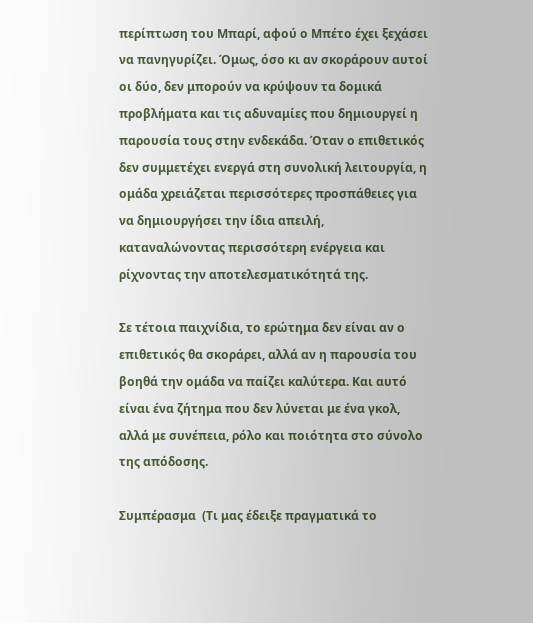περίπτωση του Μπαρί, αφού ο Μπέτο έχει ξεχάσει να πανηγυρίζει. Όμως, όσο κι αν σκοράρουν αυτοί οι δύο, δεν μπορούν να κρύψουν τα δομικά προβλήματα και τις αδυναμίες που δημιουργεί η παρουσία τους στην ενδεκάδα. Όταν ο επιθετικός δεν συμμετέχει ενεργά στη συνολική λειτουργία, η ομάδα χρειάζεται περισσότερες προσπάθειες για να δημιουργήσει την ίδια απειλή, καταναλώνοντας περισσότερη ενέργεια και ρίχνοντας την αποτελεσματικότητά της.

Σε τέτοια παιχνίδια, το ερώτημα δεν είναι αν ο επιθετικός θα σκοράρει, αλλά αν η παρουσία του βοηθά την ομάδα να παίζει καλύτερα. Και αυτό είναι ένα ζήτημα που δεν λύνεται με ένα γκολ, αλλά με συνέπεια, ρόλο και ποιότητα στο σύνολο της απόδοσης.

Συμπέρασμα  (Τι μας έδειξε πραγματικά το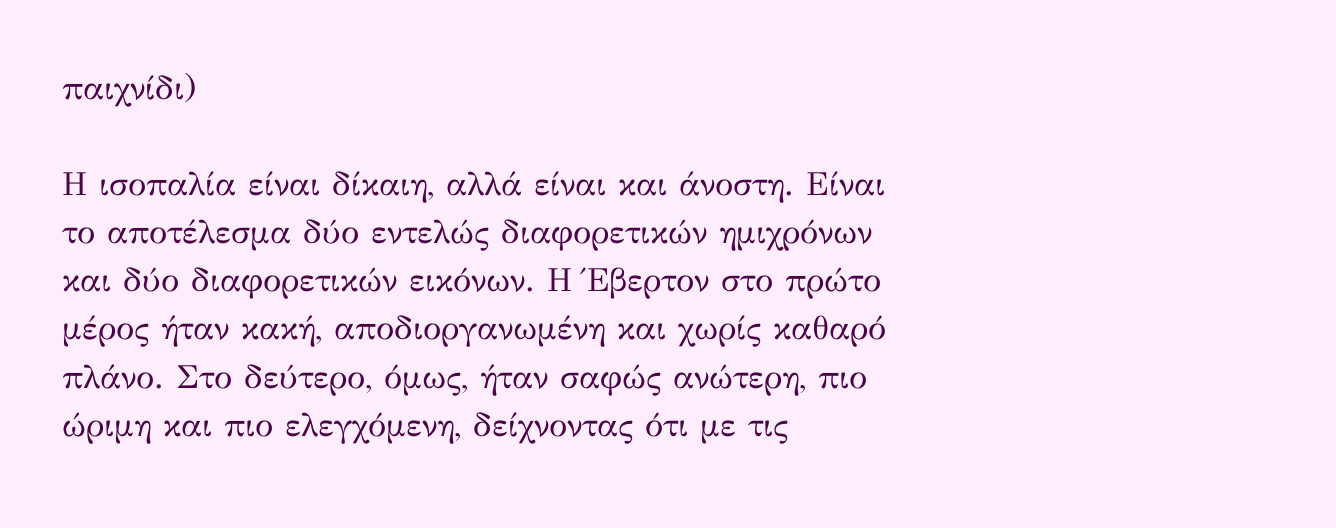παιχνίδι)

Η ισοπαλία είναι δίκαιη, αλλά είναι και άνοστη. Είναι το αποτέλεσμα δύο εντελώς διαφορετικών ημιχρόνων και δύο διαφορετικών εικόνων. Η Έβερτον στο πρώτο μέρος ήταν κακή, αποδιοργανωμένη και χωρίς καθαρό πλάνο. Στο δεύτερο, όμως, ήταν σαφώς ανώτερη, πιο ώριμη και πιο ελεγχόμενη, δείχνοντας ότι με τις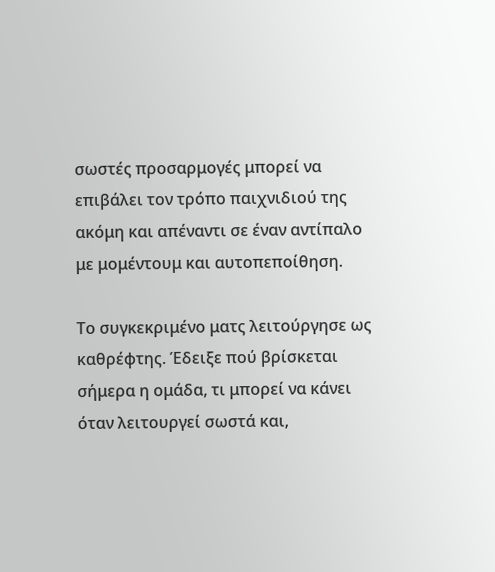σωστές προσαρμογές μπορεί να επιβάλει τον τρόπο παιχνιδιού της ακόμη και απέναντι σε έναν αντίπαλο με μομέντουμ και αυτοπεποίθηση.

Το συγκεκριμένο ματς λειτούργησε ως καθρέφτης. Έδειξε πού βρίσκεται σήμερα η ομάδα, τι μπορεί να κάνει όταν λειτουργεί σωστά και,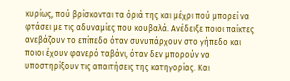κυρίως, πού βρίσκονται τα όριά της και μέχρι πού μπορεί να φτάσει με τις αδυναμίες που κουβαλά. Ανέδειξε ποιοι παίκτες ανεβάζουν το επίπεδο όταν συνυπάρχουν στο γήπεδο και ποιοι έχουν φανερό ταβάνι, όταν δεν μπορούν να υποστηρίξουν τις απαιτήσεις της κατηγορίας. Και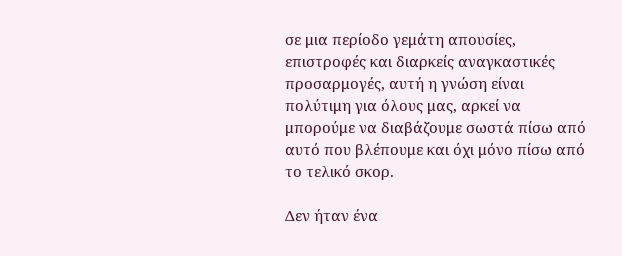σε μια περίοδο γεμάτη απουσίες, επιστροφές και διαρκείς αναγκαστικές προσαρμογές, αυτή η γνώση είναι πολύτιμη για όλους μας, αρκεί να μπορούμε να διαβάζουμε σωστά πίσω από αυτό που βλέπουμε και όχι μόνο πίσω από το τελικό σκορ.

Δεν ήταν ένα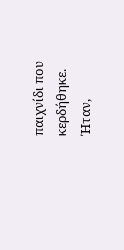παιχνίδι που κερδήθηκε. Ήταν,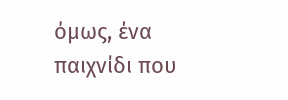όμως, ένα παιχνίδι που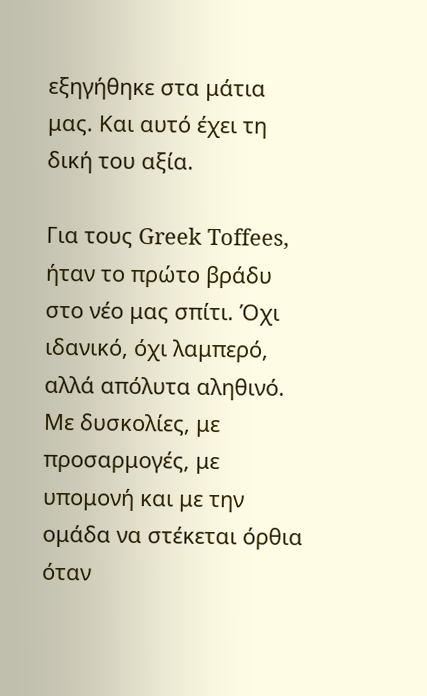εξηγήθηκε στα μάτια μας. Και αυτό έχει τη δική του αξία.

Για τους Greek Toffees, ήταν το πρώτο βράδυ στο νέο μας σπίτι. Όχι ιδανικό, όχι λαμπερό, αλλά απόλυτα αληθινό. Με δυσκολίες, με προσαρμογές, με υπομονή και με την ομάδα να στέκεται όρθια όταν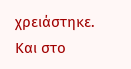χρειάστηκε. Και στο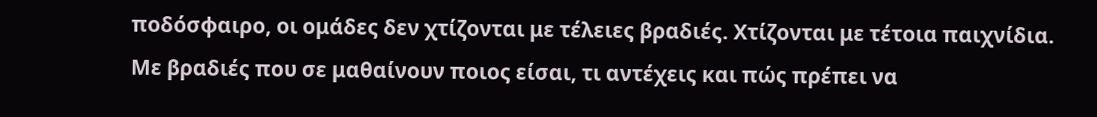ποδόσφαιρο, οι ομάδες δεν χτίζονται με τέλειες βραδιές. Χτίζονται με τέτοια παιχνίδια. Με βραδιές που σε μαθαίνουν ποιος είσαι, τι αντέχεις και πώς πρέπει να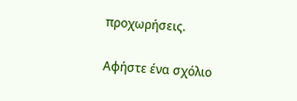προχωρήσεις.

Αφήστε ένα σχόλιο